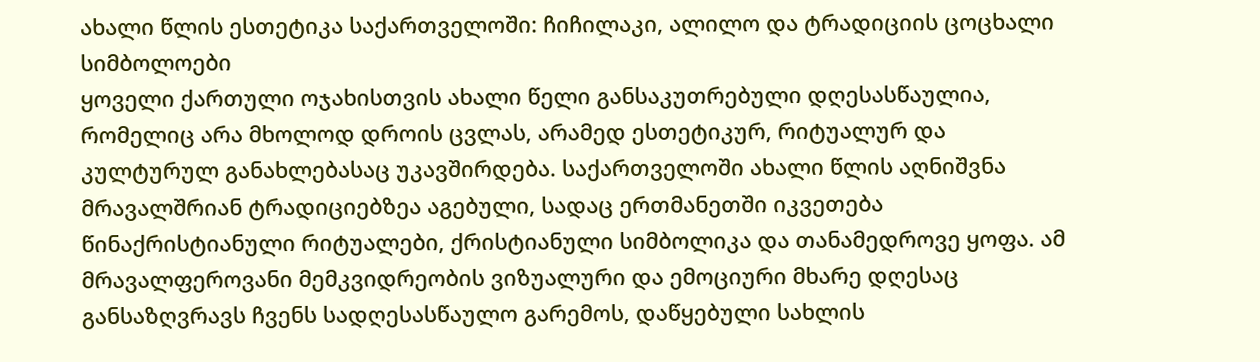ახალი წლის ესთეტიკა საქართველოში: ჩიჩილაკი, ალილო და ტრადიციის ცოცხალი სიმბოლოები
ყოველი ქართული ოჯახისთვის ახალი წელი განსაკუთრებული დღესასწაულია, რომელიც არა მხოლოდ დროის ცვლას, არამედ ესთეტიკურ, რიტუალურ და კულტურულ განახლებასაც უკავშირდება. საქართველოში ახალი წლის აღნიშვნა მრავალშრიან ტრადიციებზეა აგებული, სადაც ერთმანეთში იკვეთება წინაქრისტიანული რიტუალები, ქრისტიანული სიმბოლიკა და თანამედროვე ყოფა. ამ მრავალფეროვანი მემკვიდრეობის ვიზუალური და ემოციური მხარე დღესაც განსაზღვრავს ჩვენს სადღესასწაულო გარემოს, დაწყებული სახლის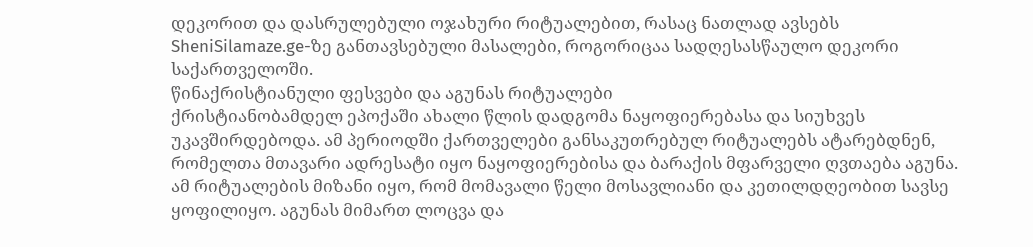დეკორით და დასრულებული ოჯახური რიტუალებით, რასაც ნათლად ავსებს SheniSilamaze.ge-ზე განთავსებული მასალები, როგორიცაა სადღესასწაულო დეკორი საქართველოში.
წინაქრისტიანული ფესვები და აგუნას რიტუალები
ქრისტიანობამდელ ეპოქაში ახალი წლის დადგომა ნაყოფიერებასა და სიუხვეს უკავშირდებოდა. ამ პერიოდში ქართველები განსაკუთრებულ რიტუალებს ატარებდნენ, რომელთა მთავარი ადრესატი იყო ნაყოფიერებისა და ბარაქის მფარველი ღვთაება აგუნა. ამ რიტუალების მიზანი იყო, რომ მომავალი წელი მოსავლიანი და კეთილდღეობით სავსე ყოფილიყო. აგუნას მიმართ ლოცვა და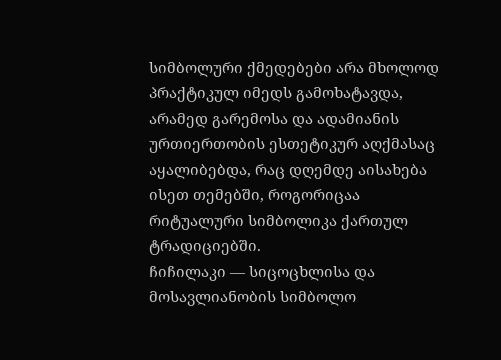სიმბოლური ქმედებები არა მხოლოდ პრაქტიკულ იმედს გამოხატავდა, არამედ გარემოსა და ადამიანის ურთიერთობის ესთეტიკურ აღქმასაც აყალიბებდა, რაც დღემდე აისახება ისეთ თემებში, როგორიცაა რიტუალური სიმბოლიკა ქართულ ტრადიციებში.
ჩიჩილაკი — სიცოცხლისა და მოსავლიანობის სიმბოლო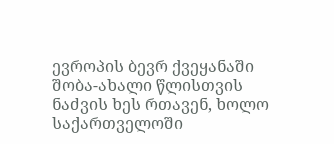ევროპის ბევრ ქვეყანაში შობა-ახალი წლისთვის ნაძვის ხეს რთავენ, ხოლო საქართველოში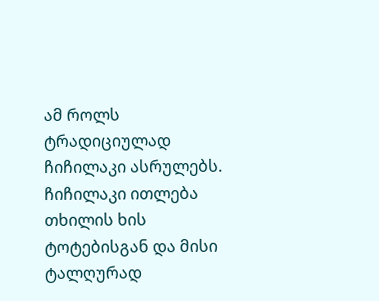ამ როლს ტრადიციულად ჩიჩილაკი ასრულებს. ჩიჩილაკი ითლება თხილის ხის ტოტებისგან და მისი ტალღურად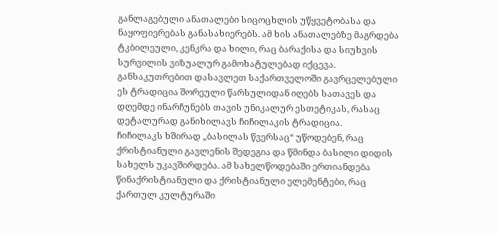განლაგებული ანათალები სიცოცხლის უწყვეტობასა და ნაყოფიერებას განასახიერებს. ამ ხის ანათალებზე მაგრდება ტკბილეული, კენკრა და ხილი, რაც ბარაქისა და სიუხვის სურვილის ვიზუალურ გამოხატულებად იქცევა. განსაკუთრებით დასავლეთ საქართველოში გავრცელებული ეს ტრადიცია შორეული წარსულიდან იღებს სათავეს და დღემდე ინარჩუნებს თავის უნიკალურ ესთეტიკას, რასაც დეტალურად განიხილავს ჩიჩილაკის ტრადიცია.
ჩიჩილაკს ხშირად „ბასილას წვერსაც“ უწოდებენ, რაც ქრისტიანული გავლენის შედეგია და წმინდა ბასილი დიდის სახელს უკავშირდება. ამ სახელწოდებაში ერთიანდება წინაქრისტიანული და ქრისტიანული ელემენტები, რაც ქართულ კულტურაში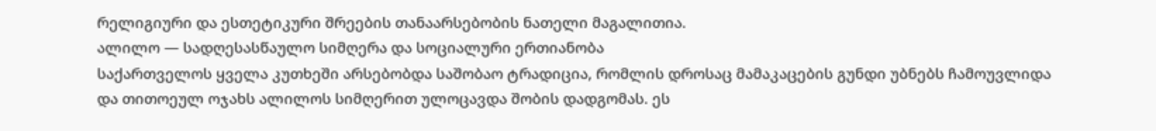რელიგიური და ესთეტიკური შრეების თანაარსებობის ნათელი მაგალითია.
ალილო — სადღესასწაულო სიმღერა და სოციალური ერთიანობა
საქართველოს ყველა კუთხეში არსებობდა საშობაო ტრადიცია, რომლის დროსაც მამაკაცების გუნდი უბნებს ჩამოუვლიდა და თითოეულ ოჯახს ალილოს სიმღერით ულოცავდა შობის დადგომას. ეს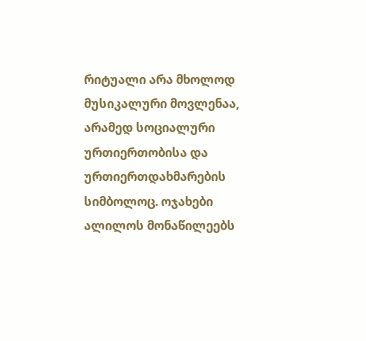რიტუალი არა მხოლოდ მუსიკალური მოვლენაა, არამედ სოციალური ურთიერთობისა და ურთიერთდახმარების სიმბოლოც. ოჯახები ალილოს მონაწილეებს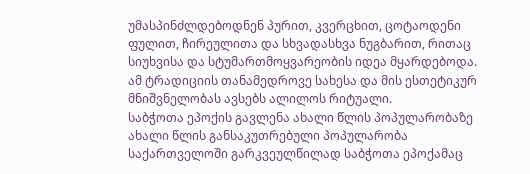უმასპინძლდებოდნენ პურით, კვერცხით, ცოტაოდენი ფულით, ჩირეულითა და სხვადასხვა ნუგბარით, რითაც სიუხვისა და სტუმართმოყვარეობის იდეა მყარდებოდა. ამ ტრადიციის თანამედროვე სახესა და მის ესთეტიკურ მნიშვნელობას ავსებს ალილოს რიტუალი.
საბჭოთა ეპოქის გავლენა ახალი წლის პოპულარობაზე
ახალი წლის განსაკუთრებული პოპულარობა საქართველოში გარკვეულწილად საბჭოთა ეპოქამაც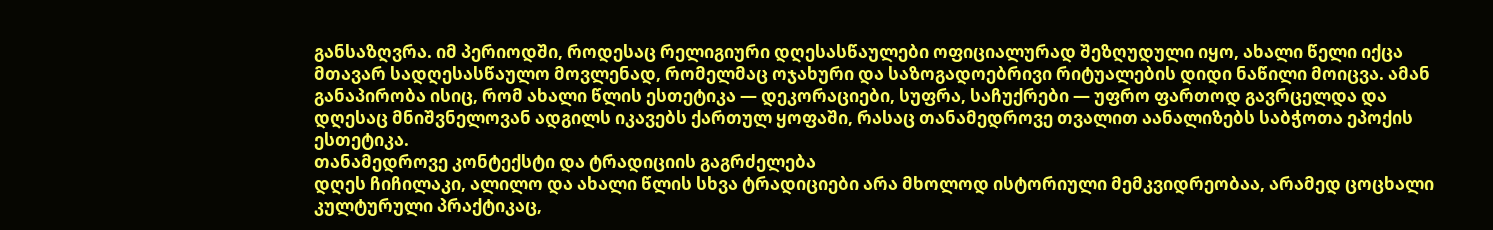განსაზღვრა. იმ პერიოდში, როდესაც რელიგიური დღესასწაულები ოფიციალურად შეზღუდული იყო, ახალი წელი იქცა მთავარ სადღესასწაულო მოვლენად, რომელმაც ოჯახური და საზოგადოებრივი რიტუალების დიდი ნაწილი მოიცვა. ამან განაპირობა ისიც, რომ ახალი წლის ესთეტიკა — დეკორაციები, სუფრა, საჩუქრები — უფრო ფართოდ გავრცელდა და დღესაც მნიშვნელოვან ადგილს იკავებს ქართულ ყოფაში, რასაც თანამედროვე თვალით აანალიზებს საბჭოთა ეპოქის ესთეტიკა.
თანამედროვე კონტექსტი და ტრადიციის გაგრძელება
დღეს ჩიჩილაკი, ალილო და ახალი წლის სხვა ტრადიციები არა მხოლოდ ისტორიული მემკვიდრეობაა, არამედ ცოცხალი კულტურული პრაქტიკაც,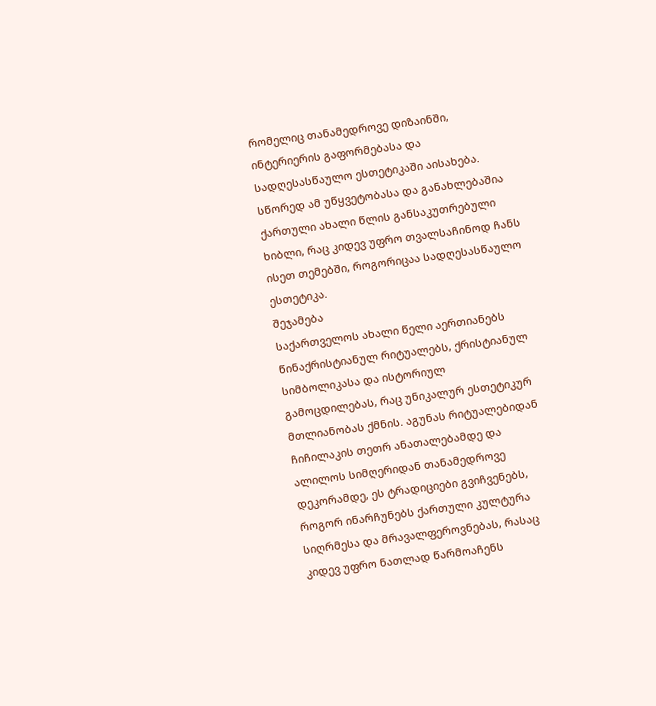რომელიც თანამედროვე დიზაინში, ინტერიერის გაფორმებასა და სადღესასწაულო ესთეტიკაში აისახება. სწორედ ამ უწყვეტობასა და განახლებაშია ქართული ახალი წლის განსაკუთრებული ხიბლი, რაც კიდევ უფრო თვალსაჩინოდ ჩანს ისეთ თემებში, როგორიცაა სადღესასწაულო ესთეტიკა.
შეჯამება
საქართველოს ახალი წელი აერთიანებს წინაქრისტიანულ რიტუალებს, ქრისტიანულ სიმბოლიკასა და ისტორიულ გამოცდილებას, რაც უნიკალურ ესთეტიკურ მთლიანობას ქმნის. აგუნას რიტუალებიდან ჩიჩილაკის თეთრ ანათალებამდე და ალილოს სიმღერიდან თანამედროვე დეკორამდე, ეს ტრადიციები გვიჩვენებს, როგორ ინარჩუნებს ქართული კულტურა სიღრმესა და მრავალფეროვნებას, რასაც კიდევ უფრო ნათლად წარმოაჩენს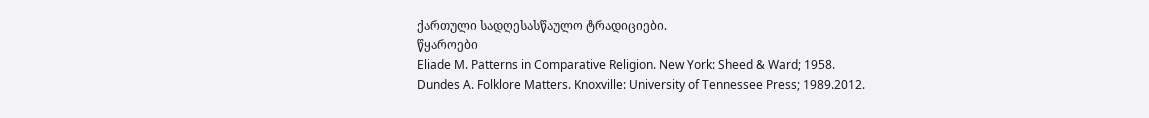ქართული სადღესასწაულო ტრადიციები.
წყაროები
Eliade M. Patterns in Comparative Religion. New York: Sheed & Ward; 1958.
Dundes A. Folklore Matters. Knoxville: University of Tennessee Press; 1989.2012.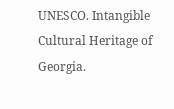UNESCO. Intangible Cultural Heritage of Georgia.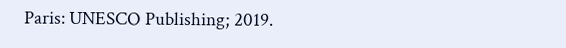Paris: UNESCO Publishing; 2019.